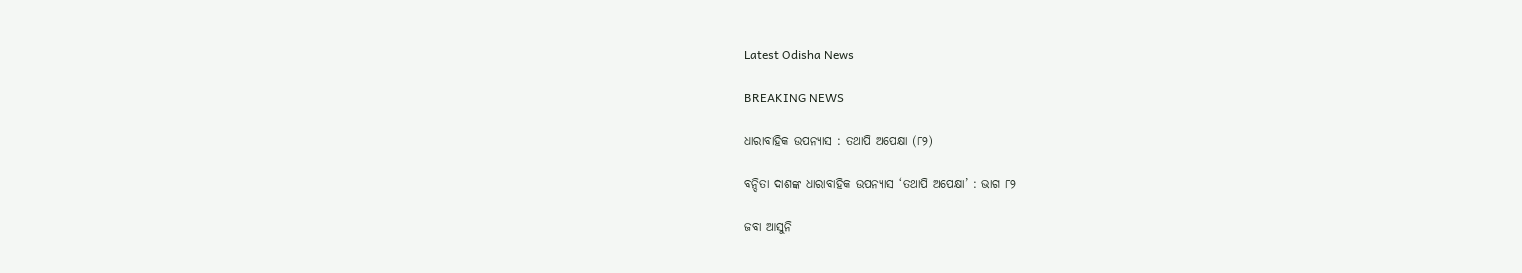Latest Odisha News

BREAKING NEWS

ଧାରାବାହିକ ଉପନ୍ୟାସ : ତଥାପି ଅପେକ୍ଷା (୮୨)

ବନ୍ଦିତା ଦାଶଙ୍କ ଧାରାବାହିକ ଉପନ୍ୟାସ ‘ତଥାପି ଅପେକ୍ଷା’ : ଭାଗ ୮୨

ଜବା ଆସୁନି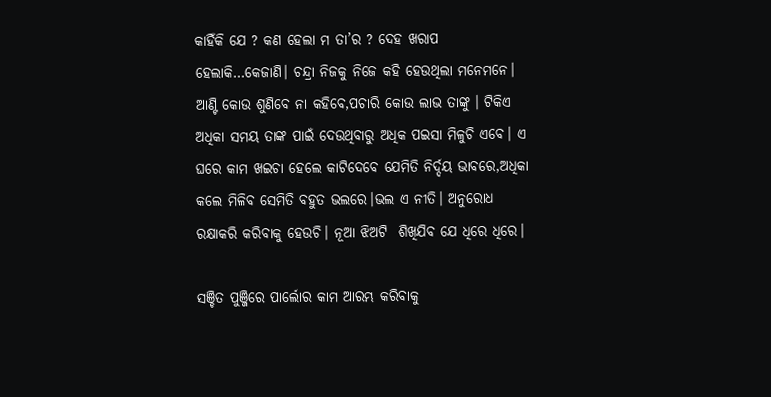କାହିଁକି ଯେ ? କଣ ହେଲା ମ ତା’ର ? ଦେହ ଖରାପ  ହେଲାକି…କେଜାଣି। ଚନ୍ଦ୍ରା ନିଜକୁ ନିଜେ କହି ହେଉଥିଲା ମନେମନେ। ଆଣ୍ଟି କୋଉ ଶୁଣିବେ ନା କହିବେ,ପଚାରି କୋଉ ଲାଭ ତାଙ୍କୁ । ଟିକିଏ ଅଧିକା ସମୟ ତାଙ୍କ ପାଇଁ ଦେଉଥିବାରୁ ଅଧିକ ପଇସା ମିଳୁଚି ଏବେ। ଏ ଘରେ କାମ ଖଇଚା ହେଲେ କାଟିଦେବେ ଯେମିତି ନିର୍ଦ୍ଦୟ ଭାବରେ,ଅଧିକା କଲେ ମିଳିବ ସେମିତି ବହୁତ ଭଲରେ।ଭଲ ଏ ନୀତି। ଅନୁରୋଧ ରକ୍ଷାକରି କରିବାକୁ ହେଉଚି। ନୂଆ ଝିଅଟି  ଶିଖିଯିବ ଯେ ଧିରେ ଧିରେ।

ସଞ୍ଚିତ ପୁଞ୍ଜିରେ ପାର୍ଲୋର କାମ ଆରମ୍ଭ କରିବାକୁ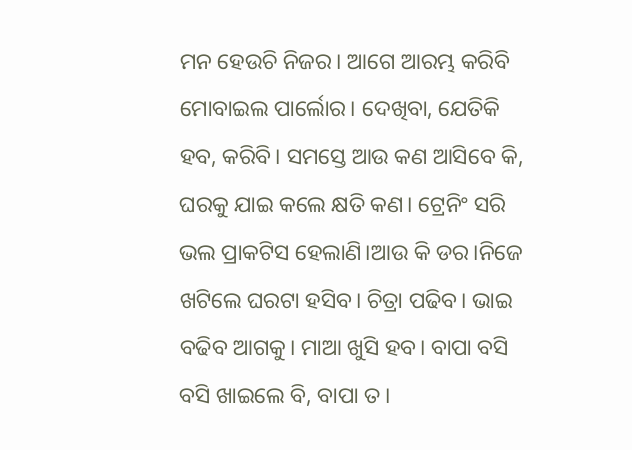ମନ ହେଉଚି ନିଜର। ଆଗେ ଆରମ୍ଭ କରିବି ମୋବାଇଲ ପାର୍ଲୋର। ଦେଖିବା, ଯେତିକି ହବ, କରିବି। ସମସ୍ତେ ଆଉ କଣ ଆସିବେ କି, ଘରକୁ ଯାଇ କଲେ କ୍ଷତି କଣ। ଟ୍ରେନିଂ ସରି ଭଲ ପ୍ରାକଟିସ ହେଲାଣି।ଆଉ କି ଡର।ନିଜେ ଖଟିଲେ ଘରଟା ହସିବ। ଚିତ୍ରା ପଢିବ। ଭାଇ ବଢିବ ଆଗକୁ। ମାଆ ଖୁସି ହବ। ବାପା ବସି ବସି ଖାଇଲେ ବି, ବାପା ତ।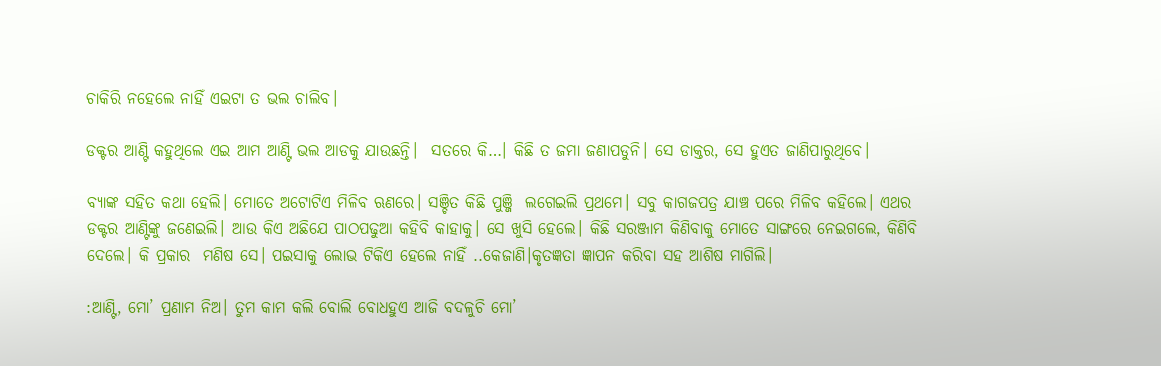ଚାକିରି ନହେଲେ ନାହିଁ ଏଇଟା ତ ଭଲ ଚାଲିବ।

ଡକ୍ଟର ଆଣ୍ଟି କହୁଥିଲେ ଏଇ ଆମ ଆଣ୍ଟି ଭଲ ଆଡକୁ ଯାଉଛନ୍ତି।  ସତରେ କି…। କିଛି ତ ଜମା ଜଣାପଡୁନି। ସେ ଡାକ୍ତର, ସେ ହୁଏତ ଜାଣିପାରୁଥିବେ।

ବ୍ୟାଙ୍କ ସହିତ କଥା ହେଲି। ମୋତେ ଅଟୋଟିଏ ମିଳିବ ଋଣରେ। ସଞ୍ଚିତ କିଛି ପୁଞ୍ଜି  ଲଗେଇଲି ପ୍ରଥମେ। ସବୁ କାଗଜପତ୍ର ଯାଞ୍ଚ ପରେ ମିଳିବ କହିଲେ। ଏଥର ଡକ୍ଟର ଆଣ୍ଟିଙ୍କୁ ଜଣେଇଲି। ଆଉ କିଏ ଅଛିଯେ ପାଠପଢୁଆ କହିବି କାହାକୁ। ସେ ଖୁସି ହେଲେ। କିଛି ସରଞ୍ଜାମ କିଣିବାକୁ ମୋତେ ସାଙ୍ଗରେ ନେଇଗଲେ, କିଣିବି ଦେଲେ। କି ପ୍ରକାର  ମଣିଷ ସେ। ପଇସାକୁ ଲୋଭ ଟିକିଏ ହେଲେ ନାହିଁ ..କେଜାଣି।କୃତଜ୍ଞତା ଜ୍ଞାପନ କରିବା ସହ ଆଶିଷ ମାଗିଲି।

:ଆଣ୍ଟି, ମୋ’ ପ୍ରଣାମ ନିଅ। ତୁମ କାମ କଲି ବୋଲି ବୋଧହୁଏ ଆଜି ବଦଳୁଚି ମୋ’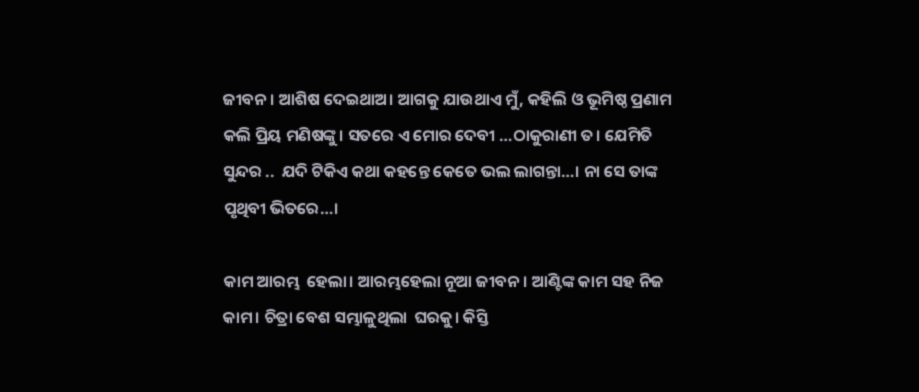ଜୀବନ । ଆଶିଷ ଦେଇଥାଅ। ଆଗକୁ ଯାଉଥାଏ ମୁଁ, କହିଲି ଓ ଭୂମିଷ୍ଠ ପ୍ରଣାମ କଲି ପ୍ରିୟ ମଣିଷଙ୍କୁ। ସତରେ ଏ ମୋର ଦେବୀ …ଠାକୁରାଣୀ ତ। ଯେମିତି ସୁନ୍ଦର ..  ଯଦି ଟିକିଏ କଥା କହନ୍ତେ କେତେ ଭଲ ଲାଗନ୍ତା…। ନା ସେ ତାଙ୍କ ପୃଥିବୀ ଭିତରେ…।

କାମ ଆରମ୍ଭ  ହେଲା। ଆରମ୍ଭହେଲା ନୂଆ ଜୀବନ। ଆଣ୍ଟିଙ୍କ କାମ ସହ ନିଜ କାମ। ଚିତ୍ରା ବେଶ ସମ୍ଭାଳୁଥିଲା  ଘରକୁ। କିସ୍ତି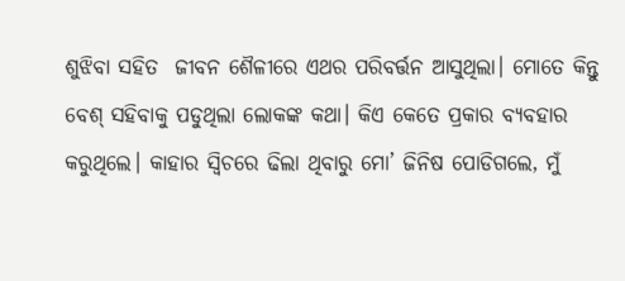ଶୁଝିବା ସହିତ  ଜୀବନ ଶୈଳୀରେ ଏଥର ପରିବର୍ତ୍ତନ ଆସୁଥିଲା। ମୋତେ କିନ୍ତୁ  ବେଶ୍ ସହିବାକୁ ପଡୁଥିଲା ଲୋକଙ୍କ କଥା। କିଏ କେତେ ପ୍ରକାର ବ୍ୟବହାର କରୁଥିଲେ। କାହାର ସ୍ବିଚରେ ଢିଲା ଥିବାରୁ ମୋ’ ଜିନିଷ ପୋଡିଗଲେ, ମୁଁ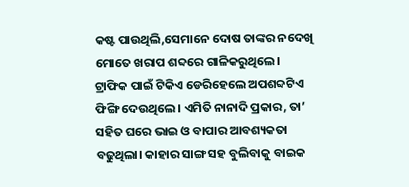କଷ୍ଟ ପାଉଥିଲି,ସେମାନେ ଦୋଷ ତାଙ୍କର ନଦେଖି ମୋତେ ଖରାପ ଶବ୍ଦରେ ଗାଳିକରୁଥିଲେ। ଟ୍ରାଫିକ ପାଇଁ ଟିକିଏ ଡେରିହେଲେ ଅପଶବ୍ଦଟିଏ ଫିଙ୍ଗି ଦେଉଥିଲେ। ଏମିତି ନାନାଦି ପ୍ରକାର, ତା’ ସହିତ ଘରେ ଭାଇ ଓ ବାପାର ଆବଶ୍ୟକତା ବଢୁଥିଲା। କାହାର ସାଙ୍ଗ ସହ ବୁଲିବାକୁ ବାଇକ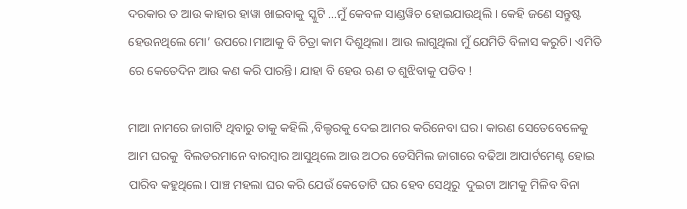ଦରକାର ତ ଆଉ କାହାର ହାୱା ଖାଇବାକୁ ସ୍କୁଟି …ମୁଁ କେବଳ ସାଣ୍ଡୱିଚ ହୋଇଯାଉଥିଲି । କେହି ଜଣେ ସନ୍ତୁଷ୍ଟ ହେଉନଥିଲେ ମୋ’ ଉପରେ।ମାଆକୁ ବି ଚିତ୍ରା କାମ ଦିଶୁଥିଲା। ଆଉ ଲାଗୁଥିଲା ମୁଁ ଯେମିତି ବିଳାସ କରୁଚି। ଏମିତି ରେ କେତେଦିନ ଆଉ କଣ କରି ପାରନ୍ତି। ଯାହା ବି ହେଉ ଋଣ ତ ଶୁଝିବାକୁ ପଡିବ !

ମାଆ ନାମରେ ଜାଗାଟି ଥିବାରୁ ତାକୁ କହିଲି ,ବିଲ୍ଡରକୁ ଦେଇ ଆମର କରିନେବା ଘର। କାରଣ ସେତେବେଳେକୁ ଆମ ଘରକୁ  ବିଲଡରମାନେ ବାରମ୍ବାର ଆସୁଥିଲେ ଆଉ ଅଠର ଡେସିମିଲ ଜାଗାରେ ବଢିଆ ଆପାର୍ଟମେଣ୍ଟ ହୋଇ ପାରିବ କହୁଥିଲେ। ପାଞ୍ଚ ମହଲା ଘର କରି ଯେଉଁ କେତୋଟି ଘର ହେବ ସେଥିରୁ  ଦୁଇଟା ଆମକୁ ମିଳିବ ବିନା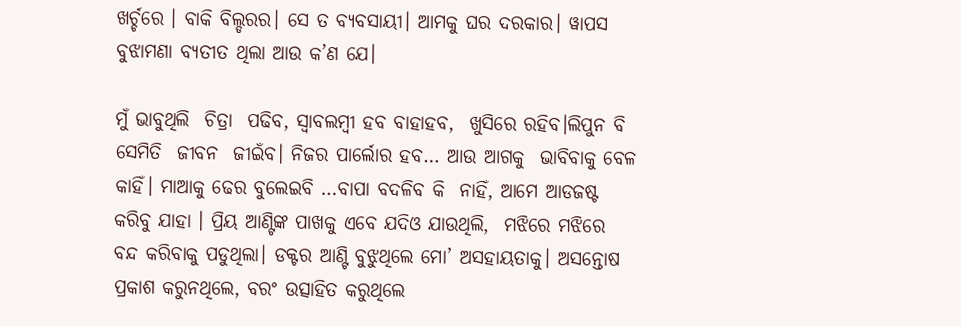ଖର୍ଚ୍ଚରେ । ବାକି ବିଲ୍ଡରର। ସେ ତ ବ୍ୟବସାୟୀ। ଆମକୁ ଘର ଦରକାର। ୱାପସ ବୁଝାମଣା ବ୍ୟତୀତ ଥିଲା ଆଉ କ’ଣ ଯେ।

ମୁଁ ଭାବୁଥିଲି  ଚିତ୍ରା  ପଢିବ, ସ୍ବାବଲମ୍ବୀ ହବ ବାହାହବ,  ଖୁସିରେ ରହିବ।ଲିପୁନ ବି ସେମିତି  ଜୀବନ  ଜୀଇଁବ। ନିଜର ପାର୍ଲୋର ହବ… ଆଉ ଆଗକୁ  ଭାବିବାକୁ ବେଳ କାହିଁ। ମାଆକୁ ଢେର ବୁଲେଇବି …ବାପା ବଦଳିବ କି  ନାହିଁ, ଆମେ ଆଡଜଷ୍ଟ କରିବୁ ଯାହା । ପ୍ରିୟ ଆଣ୍ଟିଙ୍କ ପାଖକୁ ଏବେ ଯଦିଓ ଯାଉଥିଲି,  ମଝିରେ ମଝିରେ  ବନ୍ଦ କରିବାକୁ ପଡୁଥିଲା। ଡକ୍ଟର ଆଣ୍ଟି ବୁଝୁଥିଲେ ମୋ’ ଅସହାୟତାକୁ। ଅସନ୍ତୋଷ ପ୍ରକାଶ କରୁନଥିଲେ, ବରଂ ଉତ୍ସାହିତ କରୁଥିଲେ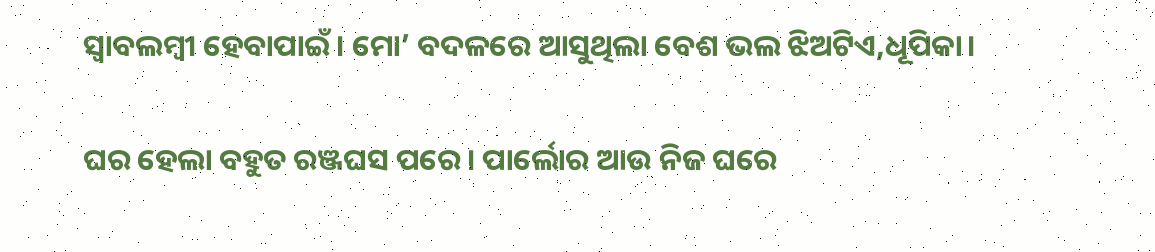ସ୍ବାବଲମ୍ବୀ ହେବାପାଇଁ। ମୋ’ ବଦଳରେ ଆସୁଥିଲା ବେଶ ଭଲ ଝିଅଟିଏ,ଧୂପିକା।

ଘର ହେଲା ବହୁତ ରଞ୍ଜଘସ ପରେ। ପାର୍ଲୋର ଆଉ ନିଜ ଘରେ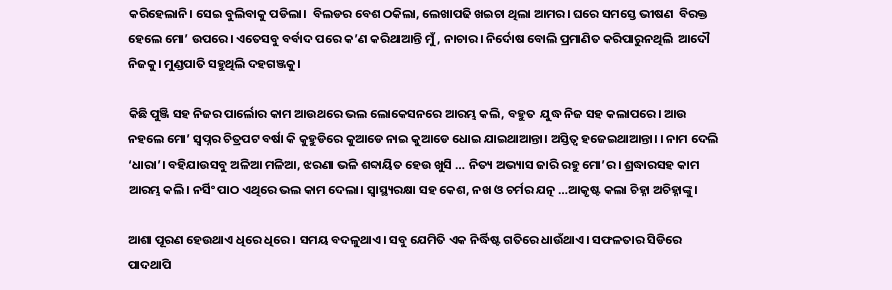କରିହେଲାନି। ସେଇ ବୁଲିବାକୁ ପଡିଲା।  ବିଲଡର ବେଶ ଠକିଲା, ଲେଖାପଢି ଖଇଚା ଥିଲା ଆମର। ଘରେ ସମସ୍ତେ ଭୀଷଣ  ବିରକ୍ତ ହେଲେ ମୋ’ ଉପରେ। ଏତେସବୁ ବର୍ବାଦ ପରେ କ’ଣ କରିଥାଆନ୍ତି ମୁଁ, ନାଚାର। ନିର୍ଦୋଷ ବୋଲି ପ୍ରମାଣିତ କରିପାରୁନଥିଲି  ଆଦୌ  ନିଜକୁ। ମୁଣ୍ଡପାତି ସହୁଥିଲି ଦହଗଞ୍ଜକୁ।

କିଛି ପୁଞ୍ଜି ସହ ନିଜର ପାର୍ଲୋର କାମ ଆଉଥରେ ଭଲ ଲୋକେସନରେ ଆରମ୍ଭ କଲି, ବହୁତ  ଯୁଦ୍ଧ ନିଜ ସହ କଲାପରେ। ଆଉ ନହଲେ ମୋ’ ସ୍ବପ୍ନର ଚିତ୍ରପଟ ବର୍ଷା କି କୁହୁଡିରେ କୁଆଡେ ନାଇ କୁଆଡେ ଧୋଇ ଯାଇଥାଆନ୍ତା। ଅସ୍ତିତ୍ବ ହଜେଇଥାଆନ୍ତା। । ନାମ ଦେଲି ‘ଧାରା’। ବହିଯାଉସବୁ ଅଳିଆ ମଳିଆ, ଝରଣା ଭଳି ଶବ୍ଦାୟିତ ହେଉ ଖୁସି … ନିତ୍ୟ ଅଭ୍ୟାସ ଜାରି ରହୁ ମୋ’ର। ଶ୍ରଦ୍ଧାରସହ କାମ ଆରମ୍ଭ କଲି। ନର୍ସିଂ ପାଠ ଏଥିରେ ଭଲ କାମ ଦେଲା। ସ୍ବାସ୍ଥ୍ୟରକ୍ଷା ସହ କେଶ, ନଖ ଓ ଚର୍ମର ଯତ୍ନ …ଆକୃଷ୍ଟ କଲା ଚିହ୍ନା ଅଚିହ୍ନାଙ୍କୁ।

ଆଶା ପୂରଣ ହେଉଥାଏ ଧିରେ ଧିରେ । ସମୟ ବଦଳୁଥାଏ। ସବୁ ଯେମିତି ଏକ ନିର୍ଦ୍ଧିଷ୍ଟ ଗତିରେ ଧାଉଁଥାଏ। ସଫଳତାର ସିଡିରେ ପାଦଥାପି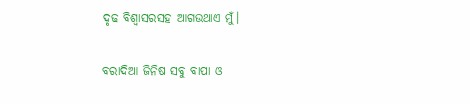ଦୃଢ ବିଶ୍ବାସରସହ ଆଗଉଥାଏ ମୁଁ।

ବରାଦିଆ ଜିନିଷ ସବୁ ବାପା ଓ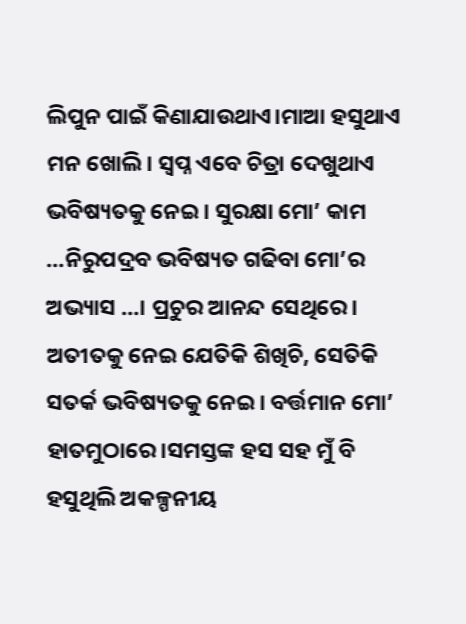ଲିପୁନ ପାଇଁ କିଣାଯାଉଥାଏ।ମାଆ ହସୁଥାଏ ମନ ଖୋଲି। ସ୍ବପ୍ନ ଏବେ ଚିତ୍ରା ଦେଖୁଥାଏ ଭବିଷ୍ୟତକୁ ନେଇ। ସୁରକ୍ଷା ମୋ’ କାମ …ନିରୁପଦ୍ରବ ଭବିଷ୍ୟତ ଗଢିବା ମୋ’ର ଅଭ୍ୟାସ …। ପ୍ରଚୁର ଆନନ୍ଦ ସେଥିରେ। ଅତୀତକୁ ନେଇ ଯେତିକି ଶିଖିଚି, ସେତିକି ସତର୍କ ଭବିଷ୍ୟତକୁ ନେଇ। ବର୍ତ୍ତମାନ ମୋ’ ହାତମୁଠାରେ।ସମସ୍ତଙ୍କ ହସ ସହ ମୁଁ ବି ହସୁଥିଲି ଅକଳ୍ପନୀୟ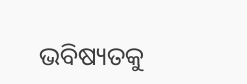ଭବିଷ୍ୟତକୁ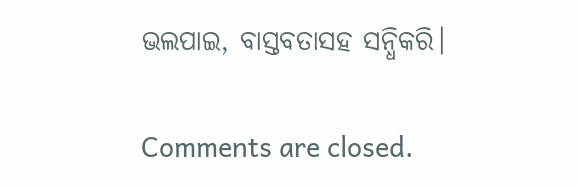ଭଲପାଇ, ବାସ୍ତବତାସହ ସନ୍ଧିକରି।

Comments are closed.